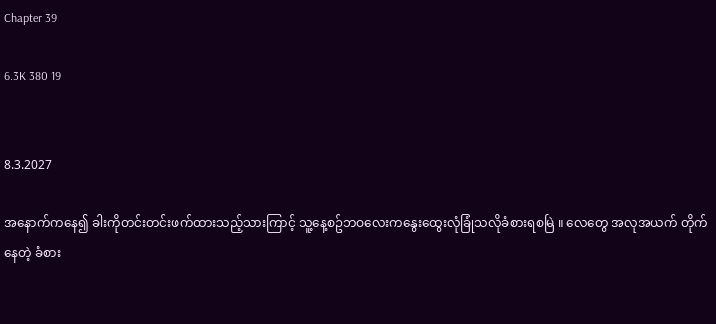Chapter 39

6.3K 380 19


8.3.2027

အနောက်ကနေ၍ ခါးကိုတင်းတင်းဖက်ထားသည့်သားကြာင့် သူ့နေ့စဥ်ဘဝလေးကနွေးထွေးလုံခြုံသလိုခံစားရစမြဲ ။ လေတွေ အလုအယက် တိုက်နေတဲ့ ခံစား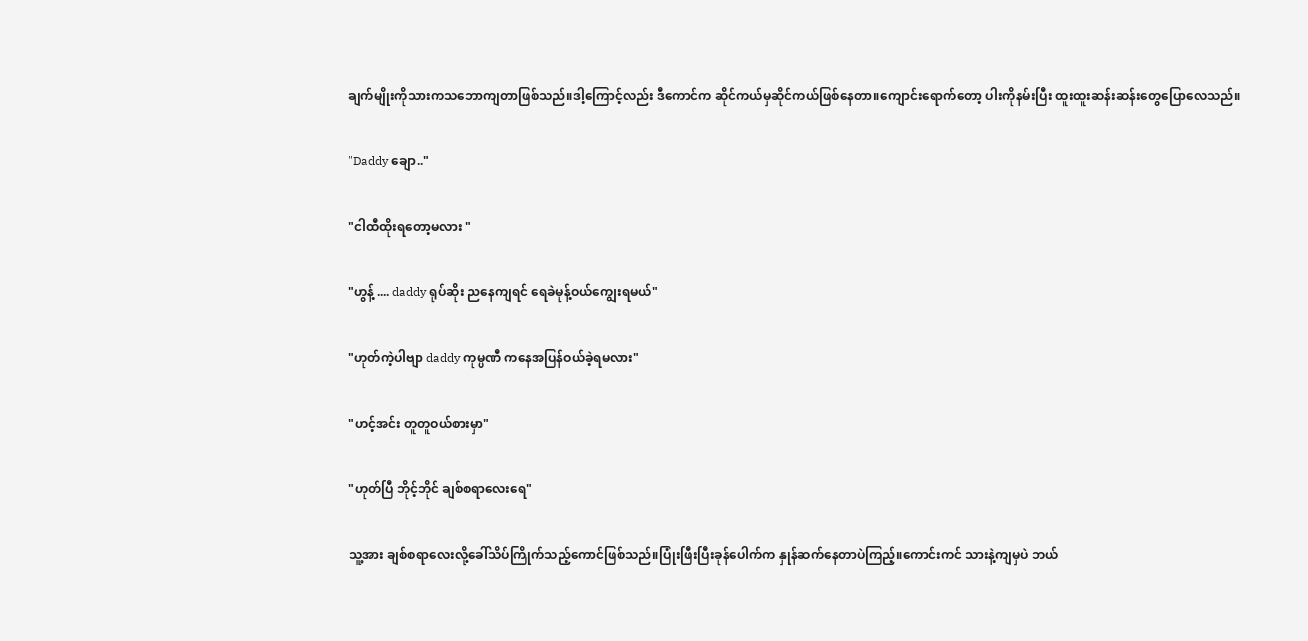ချက်မျိုးကိုသားကသဘောကျတာဖြစ်သည်။ဒါ့ကြောင့်လည်း ဒီကောင်က ဆိုင်ကယ်မှဆိုင်ကယ်ဖြစ်နေတာ။ကျောင်းရောက်တော့ ပါးကိုနမ်းပြီး ထူးထူးဆန်းဆန်းတွေပြောလေသည်။

"Daddy ချော.."

"ငါထီထိုးရတော့မလား "

"ဟွန့် .... daddy ရုပ်ဆိုး ညနေကျရင် ရေခဲမုန့်ဝယ်ကျွေးရမယ်"

"ဟုတ်ကဲ့ပါဗျာ daddy ကုမ္ပဏီ ကနေအပြန်ဝယ်ခဲ့ရမလား"

"ဟင့်အင်း တူတူဝယ်စားမှာ"

"ဟုတ်ပြီ ဘိုင့်ဘိုင် ချစ်စရာလေးရေ"

သူ့အား ချစ်စရာလေးလို့ခေါ်သိပ်ကြိုက်သည့်ကောင်ဖြစ်သည်။ပြုံးဖြီးပြီးခုန်ပေါက်က နှုန်ဆက်နေတာပဲကြည့်။ကောင်းကင် သားနဲ့ကျမှပဲ ဘယ်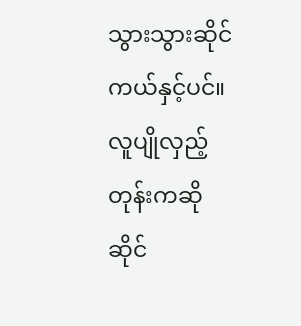သွားသွားဆိုင်ကယ်နှင့်ပင်။လူပျိုလှည့်တုန်းကဆို ဆိုင်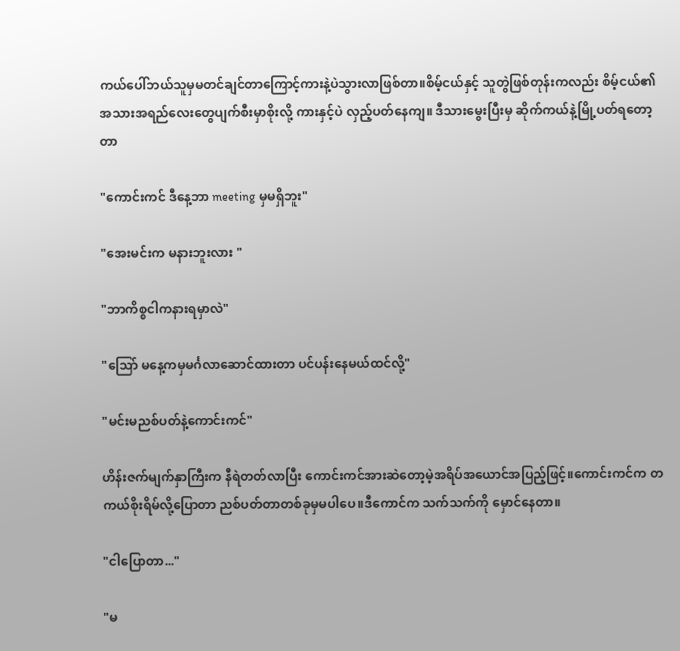ကယ်ပေါ်ဘယ်သူမှမတင်ချင်တာကြောင့်ကားနဲ့ပဲသွားလာဖြစ်တာ။စိမ့်ငယ်နှင့် သူတွဲဖြစ်တုန်းကလည်း စိမ့်ငယ်၏အသားအရည်လေးတွေပျက်စီးမှာစိုးလို့ ကားနှင့်ပဲ လှည့်ပတ်နေကျ။ ဒီသားမွေးပြီးမှ ဆိုက်ကယ်နဲ့မြို့ပတ်ရတော့တာ

"ကောင်းကင် ဒီနေ့ဘာ meeting မှမရှိဘူး"

"အေးမင်းက မနားဘူးလား "

"ဘာကိစ္စငါကနားရမှာလဲ"

"သြော် မနေ့ကမှမင်္ဂလာဆောင်ထားတာ ပင်ပန်းနေမယ်ထင်လို့"

"မင်းမညစ်ပတ်နဲ့ကောင်းကင်"

ဟိန်းဇက်မျက်နှာကြီးက နီရဲတတ်လာပြီး ကောင်းကင်အားဆဲတော့မဲ့အရိပ်အယောင်အပြည့်ဖြင့်။ကောင်းကင်က တကယ်စိုးရိမ်လို့ပြောတာ ညစ်ပတ်တာတစ်ခုမှမပါပေ။ဒီကောင်က သက်သက်ကို မှောင်နေတာ။

"ငါပြောတာ..."

"မ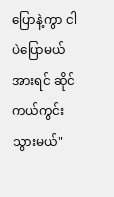ပြောနဲ့ကွာ ငါပဲပြောမယ် အားရင် ဆိုင်ကယ်ကွင်းသွားမယ်"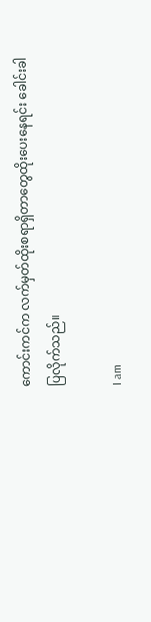ကောင်းကင်က လက်မှတ်ထိုးစရာရှိတာတွေထိုးပေးနေရင်း ခေါင်းခါပြလိုက်သည်။

I am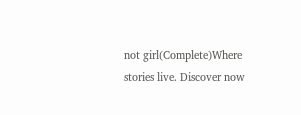not girl(Complete)Where stories live. Discover now